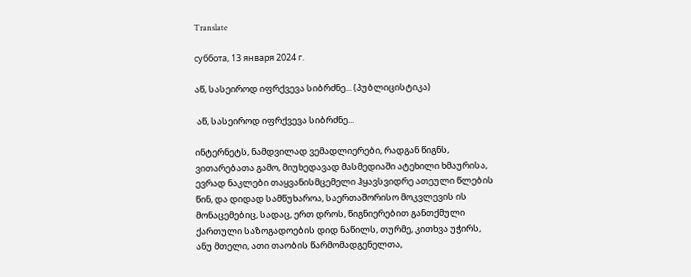Translate

суббота, 13 января 2024 г.

აწ, სასეიროდ იფრქვევა სიბრძნე... (პუბლიცისტიკა)

 აწ, სასეიროდ იფრქვევა სიბრძნე...

ინტერნეტს, ნამდვილად ვემადლიერები, რადგან წიგნს, ვითარებათა გამო, მიუხედავად მასმედიაში ატეხილი ხმაურისა, ევრად ნაკლები თაყვანისმცემელი ჰყავსვიდრე ათეული წლების წინ, და დიდად სამწუხაროა, საერთაშორისო მოკვლევის ის მონაცემებიც, სადაც, ერთ დროს, წიგნიერებით განთქმული ქართული საზოგადოების დიდ ნაწილს, თურმე, კითხვა უჭირს, ანუ მთელი, ათი თაობის წარმომადგენელთა,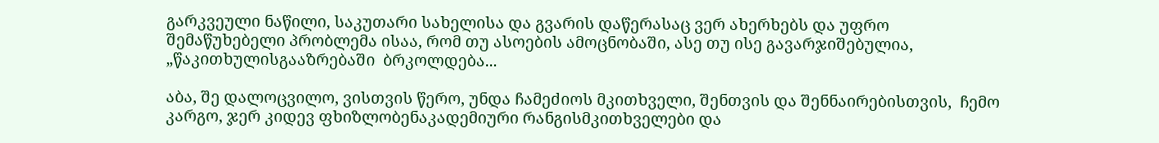გარკვეული ნაწილი, საკუთარი სახელისა და გვარის დაწერასაც ვერ ახერხებს და უფრო შემაწუხებელი პრობლემა ისაა, რომ თუ ასოების ამოცნობაში, ასე თუ ისე გავარჯიშებულია, „წაკითხულისგააზრებაში  ბრკოლდება...

აბა, შე დალოცვილო, ვისთვის წერო, უნდა ჩამეძიოს მკითხველი, შენთვის და შენნაირებისთვის,  ჩემო კარგო, ჯერ კიდევ ფხიზლობენაკადემიური რანგისმკითხველები და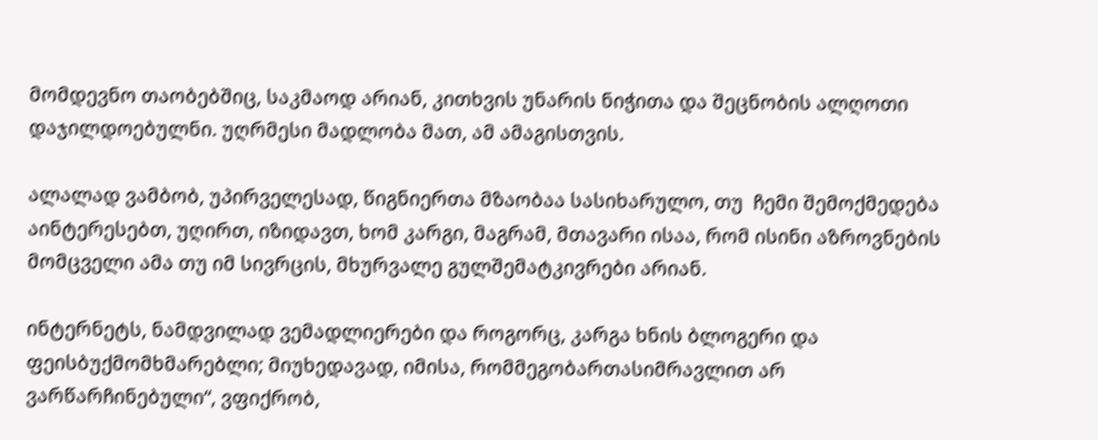მომდევნო თაობებშიც, საკმაოდ არიან, კითხვის უნარის ნიჭითა და შეცნობის ალღოთი დაჯილდოებულნი. უღრმესი მადლობა მათ, ამ ამაგისთვის.

ალალად ვამბობ, უპირველესად, წიგნიერთა მზაობაა სასიხარულო, თუ  ჩემი შემოქმედება აინტერესებთ, უღირთ, იზიდავთ, ხომ კარგი, მაგრამ, მთავარი ისაა, რომ ისინი აზროვნების  მომცველი ამა თუ იმ სივრცის, მხურვალე გულშემატკივრები არიან.

ინტერნეტს, ნამდვილად ვემადლიერები და როგორც, კარგა ხნის ბლოგერი და ფეისბუქმომხმარებლი; მიუხედავად, იმისა, რომმეგობართასიმრავლით არ ვარწარჩინებული“, ვფიქრობ,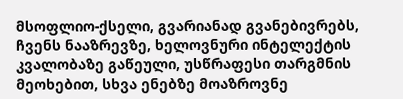მსოფლიო-ქსელი, გვარიანად გვანებივრებს, ჩვენს ნააზრევზე, ხელოვნური ინტელექტის კვალობაზე გაწეული, უსწრაფესი თარგმნის  მეოხებით, სხვა ენებზე მოაზროვნე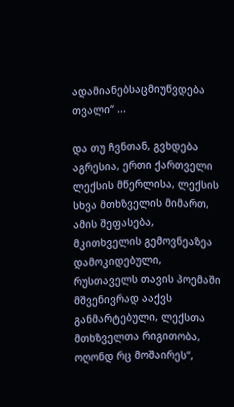ადამიანებსაცმიუწვდება თვალი“ ...

და თუ ჩვნთან, გვხდება აგრესია, ერთი ქართველი ლექსის მწერლისა, ლექსის  სხვა მთხზველის მიმართ,  ამის შეფასება,  მკითხველის გემოვნეაზეა დამოკიდებული, რუსთაველს თავის პოემაში მშვენივრად ააქვს განმარტებული, ლექსთა მთხზველთა რიგითობა, ოღონდ რც მოშაირეს“,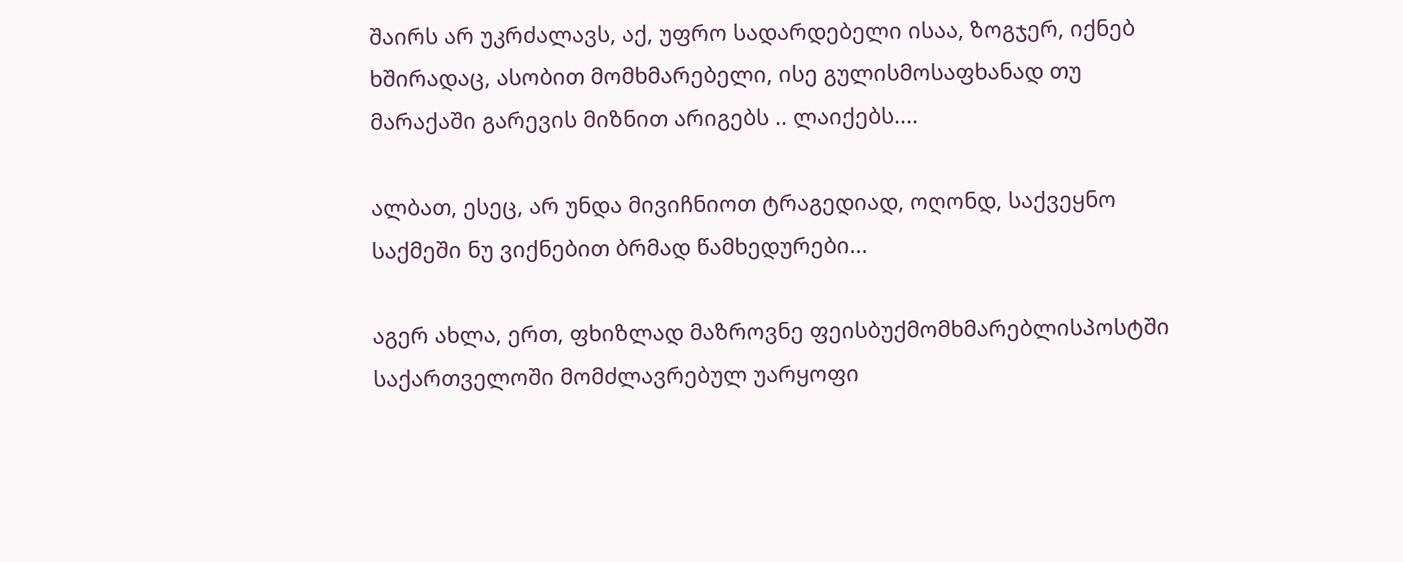შაირს არ უკრძალავს, აქ, უფრო სადარდებელი ისაა, ზოგჯერ, იქნებ ხშირადაც, ასობით მომხმარებელი, ისე გულისმოსაფხანად თუ მარაქაში გარევის მიზნით არიგებს .. ლაიქებს....

ალბათ, ესეც, არ უნდა მივიჩნიოთ ტრაგედიად, ოღონდ, საქვეყნო საქმეში ნუ ვიქნებით ბრმად წამხედურები...

აგერ ახლა, ერთ, ფხიზლად მაზროვნე ფეისბუქმომხმარებლისპოსტში საქართველოში მომძლავრებულ უარყოფი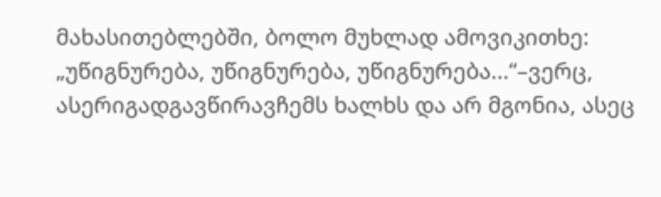მახასითებლებში, ბოლო მუხლად ამოვიკითხე: „უწიგნურება, უწიგნურება, უწიგნურება...“–ვერც, ასერიგადგავწირავჩემს ხალხს და არ მგონია, ასეც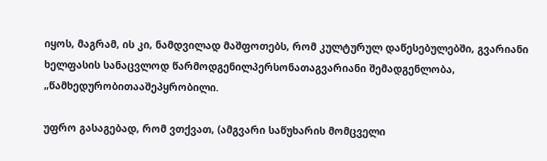იყოს, მაგრამ, ის კი, ნამდვილად მაშფოთებს, რომ კულტურულ დაწესებულებში, გვარიანი ხელფასის სანაცვლოდ წარმოდგენილპერსონათაგვარიანი შემადგენლობა, „წამხედურობითააშეპყრობილი.

უფრო გასაგებად, რომ ვთქვათ, (ამგვარი საწუხარის მომცველი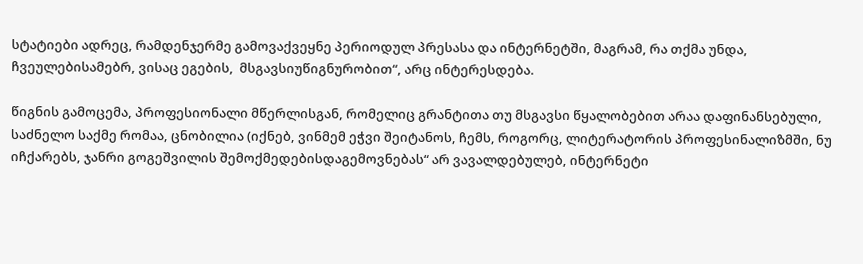სტატიები ადრეც, რამდენჯერმე გამოვაქვეყნე პერიოდულ პრესასა და ინტერნეტში, მაგრამ, რა თქმა უნდა, ჩვეულებისამებრ, ვისაც ეგების,  მსგავსიუწიგნურობით“, არც ინტერესდება.

წიგნის გამოცემა, პროფესიონალი მწერლისგან, რომელიც გრანტითა თუ მსგავსი წყალობებით არაა დაფინანსებული, საძნელო საქმე რომაა, ცნობილია (იქნებ, ვინმემ ეჭვი შეიტანოს, ჩემს, როგორც, ლიტერატორის პროფესინალიზმში, ნუ იჩქარებს, ჯანრი გოგეშვილის შემოქმედებისდაგემოვნებას“ არ ვავალდებულებ, ინტერნეტი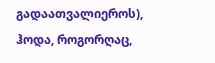გადაათვალიეროს), ჰოდა, როგორღაც,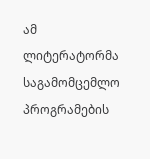ამ ლიტერატორმა საგამომცემლო პროგრამების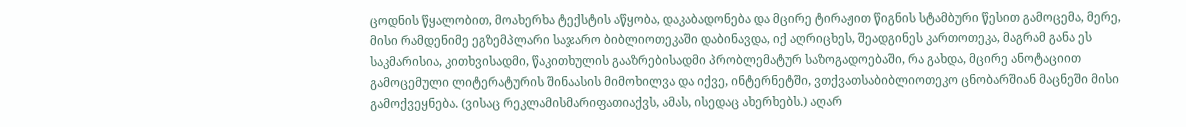ცოდნის წყალობით, მოახერხა ტექსტის აწყობა, დაკაბადონება და მცირე ტირაჟით წიგნის სტამბური წესით გამოცემა, მერე, მისი რამდენიმე ეგზემპლარი საჯარო ბიბლიოთეკაში დაბინავდა, იქ აღრიცხეს, შეადგინეს კართოთეკა, მაგრამ განა ეს საკმარისია, კითხვისადმი, წაკითხულის გააზრებისადმი პრობლემატურ საზოგადოებაში, რა გახდა, მცირე ანოტაციით გამოცემული ლიტერატურის შინაასის მიმოხილვა და იქვე, ინტერნეტში, ვთქვათსაბიბლიოთეკო ცნობარშიან მაცნეში მისი გამოქვეყნება. (ვისაც რეკლამისმარიფათიაქვს, ამას, ისედაც ახერხებს.) აღარ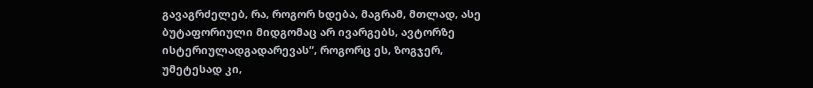გავაგრძელებ, რა, როგორ ხდება, მაგრამ, მთლად, ასე ბუტაფორიული მიდგომაც არ ივარგებს, ავტორზე ისტერიულადგადარევას“, როგორც ეს, ზოგჯერ, უმეტესად კი,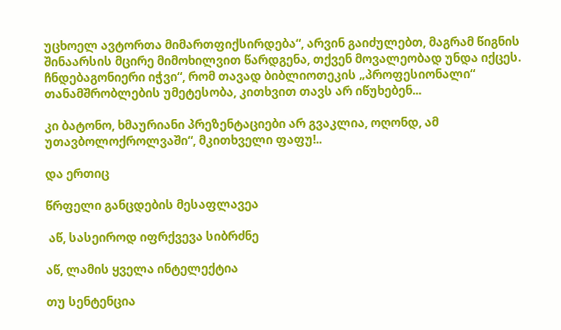უცხოელ ავტორთა მიმართფიქსირდება“, არვინ გაიძულებთ, მაგრამ წიგნის შინაარსის მცირე მიმოხილვით წარდგენა, თქვენ მოვალეობად უნდა იქცეს. ჩნდებაგონიერი იჭვი“, რომ თავად ბიბლიოთეკის „პროფესიონალი“ თანამშრობლების უმეტესობა, კითხვით თავს არ იწუხებენ...

კი ბატონო, ხმაურიანი პრეზენტაციები არ გვაკლია, ოღონდ, ამ უთავბოლოქროლვაში“, მკითხველი ფაფუ!..

და ერთიც

წრფელი განცდების მესაფლავეა

 აწ, სასეიროდ იფრქვევა სიბრძნე

აწ, ლამის ყველა ინტელექტია

თუ სენტენცია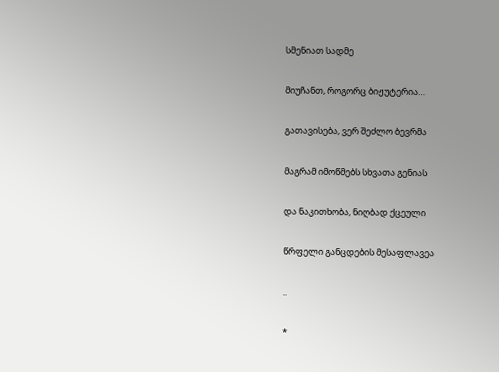სმენიათ სადმე

მიუჩანთ, როგორც ბიჟუტერია…

გათავისება, ვერ შეძლო ბევრმა

მაგრამ იმოწმებს სხვათა გენიას

და ნაკითხობა, ნიღბად ქცეული

წრფელი განცდების მესაფლავეა

..

*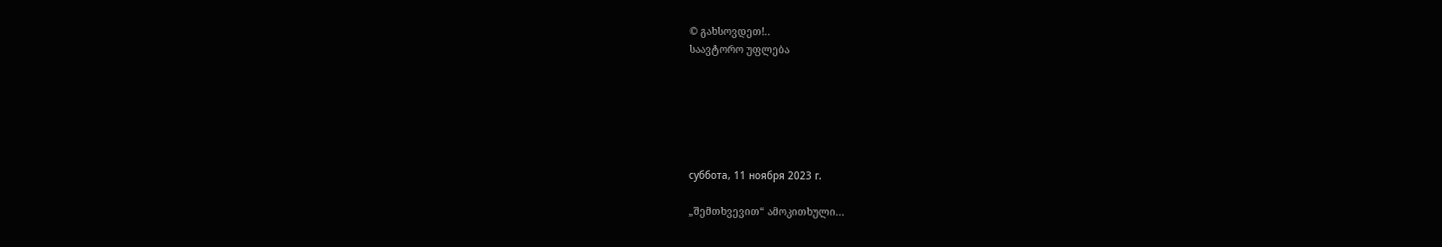© გახსოვდეთ!..
საავტორო უფლება






суббота, 11 ноября 2023 г.

„შემთხვევით“ ამოკითხული...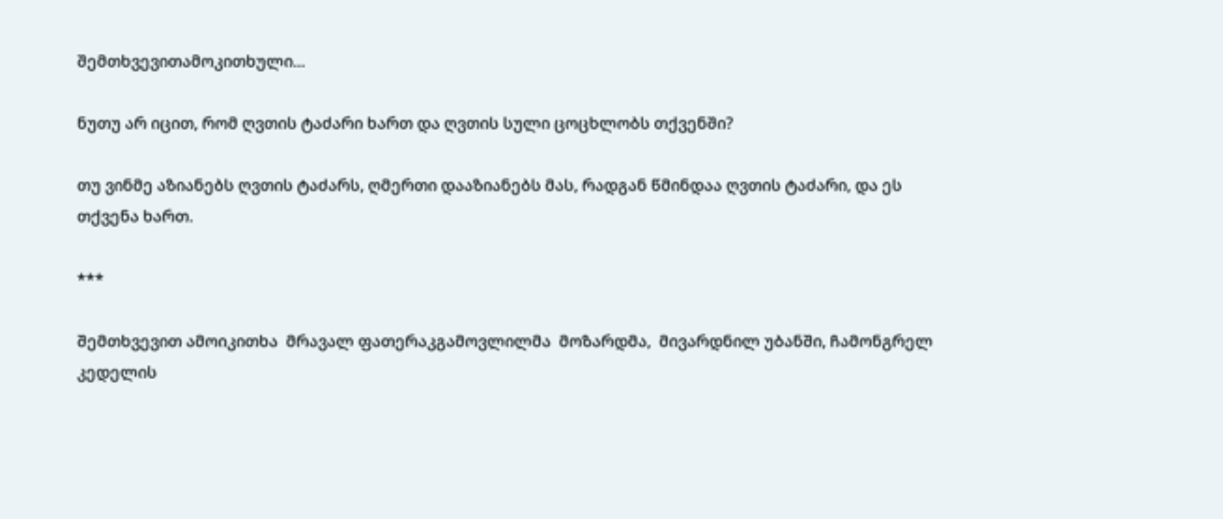შემთხვევითამოკითხული...

ნუთუ არ იცით, რომ ღვთის ტაძარი ხართ და ღვთის სული ცოცხლობს თქვენში?

თუ ვინმე აზიანებს ღვთის ტაძარს, ღმერთი დააზიანებს მას, რადგან წმინდაა ღვთის ტაძარი, და ეს თქვენა ხართ.

***

შემთხვევით ამოიკითხა  მრავალ ფათერაკგამოვლილმა  მოზარდმა,  მივარდნილ უბანში, ჩამონგრელ კედელის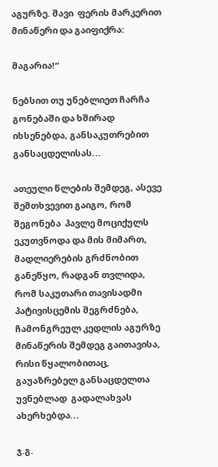აგურზე. შავი  ფერის მარკერით მინაწერი და გაიფიქრა:

მაგარია!“

ნებსით თუ უნებლიეთ ჩარჩა გონებაში და ხშირად იხსენებდა, განსაკუთრებით განსაცდელისას...

ათეული წლების შემდეგ, ასევე შემთხვევით გაიგო, რომ შეგონება  პავლე მოციქულს ეკუთვნოდა და მის მიმართ, მადლიერების გრძნობით განეწყო, რადგან თვლიდა, რომ საკუთარი თავისადმი პატივისცემის შეგრძნება, ჩამონგრეულ კედლის აგურზე მინაწერის შემდეგ გაითავისა, რისი წყალობითაც,  გაუაზრებელ განსაცდელთა უვნებლად  გადალახვას ახერხებდა...

ჯ.გ.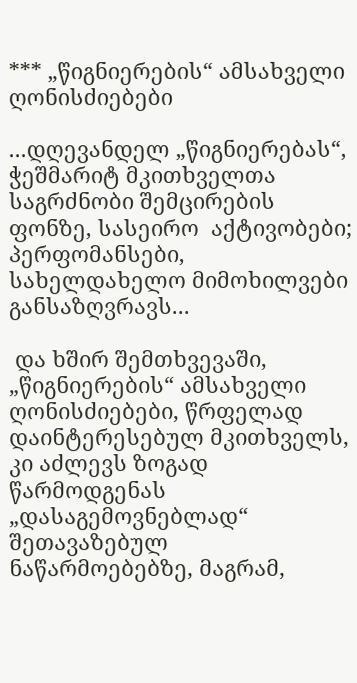*** „წიგნიერების“ ამსახველი ღონისძიებები

...დღევანდელ „წიგნიერებას“, ჭეშმარიტ მკითხველთა საგრძნობი შემცირების ფონზე, სასეირო  აქტივობები; პერფომანსები, სახელდახელო მიმოხილვები განსაზღვრავს...

 და ხშირ შემთხვევაში, „წიგნიერების“ ამსახველი ღონისძიებები, წრფელად დაინტერესებულ მკითხველს, კი აძლევს ზოგად წარმოდგენას „დასაგემოვნებლად“ შეთავაზებულ ნაწარმოებებზე, მაგრამ,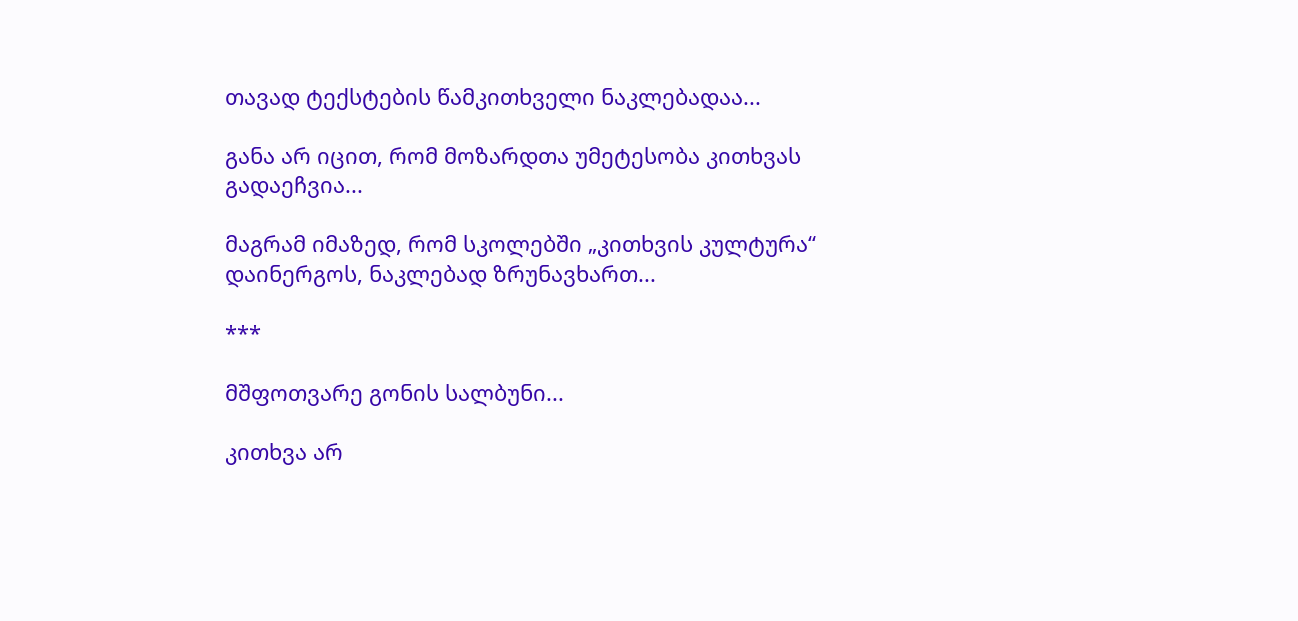თავად ტექსტების წამკითხველი ნაკლებადაა...

განა არ იცით, რომ მოზარდთა უმეტესობა კითხვას გადაეჩვია...

მაგრამ იმაზედ, რომ სკოლებში „კითხვის კულტურა“ დაინერგოს, ნაკლებად ზრუნავხართ...

***

მშფოთვარე გონის სალბუნი...

კითხვა არ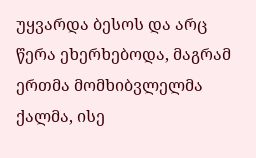უყვარდა ბესოს და არც წერა ეხერხებოდა, მაგრამ ერთმა მომხიბვლელმა ქალმა, ისე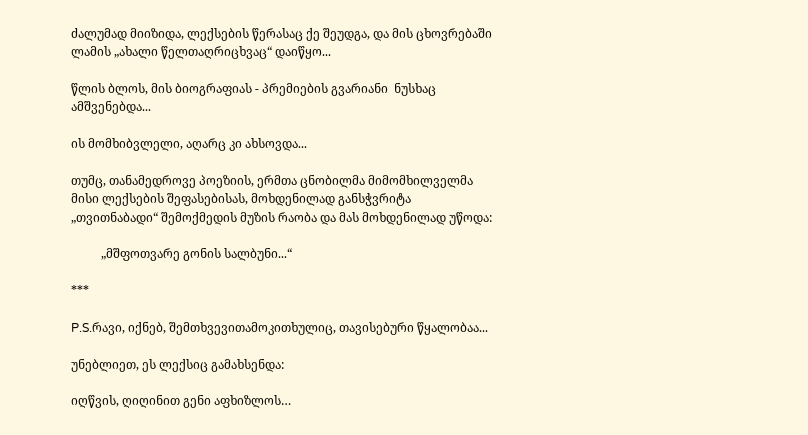ძალუმად მიიზიდა, ლექსების წერასაც ქე შეუდგა, და მის ცხოვრებაში ლამის „ახალი წელთაღრიცხვაც“ დაიწყო...

წლის ბლოს, მის ბიოგრაფიას - პრემიების გვარიანი  ნუსხაც  ამშვენებდა...

ის მომხიბვლელი, აღარც კი ახსოვდა...

თუმც, თანამედროვე პოეზიის, ერმთა ცნობილმა მიმომხილველმა მისი ლექსების შეფასებისას, მოხდენილად განსჭვრიტა „თვითნაბადი“ შემოქმედის მუზის რაობა და მას მოხდენილად უწოდა:

          „მშფოთვარე გონის სალბუნი...“

***

P.S.რავი, იქნებ, შემთხვევითამოკითხულიც, თავისებური წყალობაა...

უნებლიეთ, ეს ლექსიც გამახსენდა:

იღწვის, ღიღინით გენი აფხიზლოს…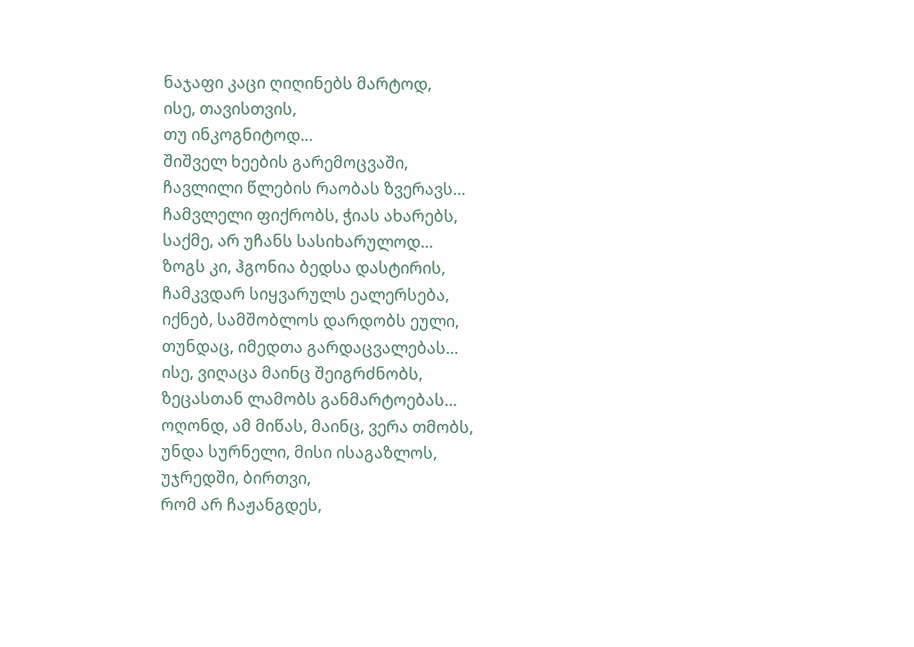ნაჯაფი კაცი ღიღინებს მარტოდ,
ისე, თავისთვის,
თუ ინკოგნიტოდ…
შიშველ ხეების გარემოცვაში,
ჩავლილი წლების რაობას ზვერავს…
ჩამვლელი ფიქრობს, ჭიას ახარებს,
საქმე, არ უჩანს სასიხარულოდ…
ზოგს კი, ჰგონია ბედსა დასტირის,
ჩამკვდარ სიყვარულს ეალერსება,
იქნებ, სამშობლოს დარდობს ეული,
თუნდაც, იმედთა გარდაცვალებას…
ისე, ვიღაცა მაინც შეიგრძნობს,
ზეცასთან ლამობს განმარტოებას…
ოღონდ, ამ მიწას, მაინც, ვერა თმობს,
უნდა სურნელი, მისი ისაგაზლოს,
უჯრედში, ბირთვი,
რომ არ ჩაჟანგდეს,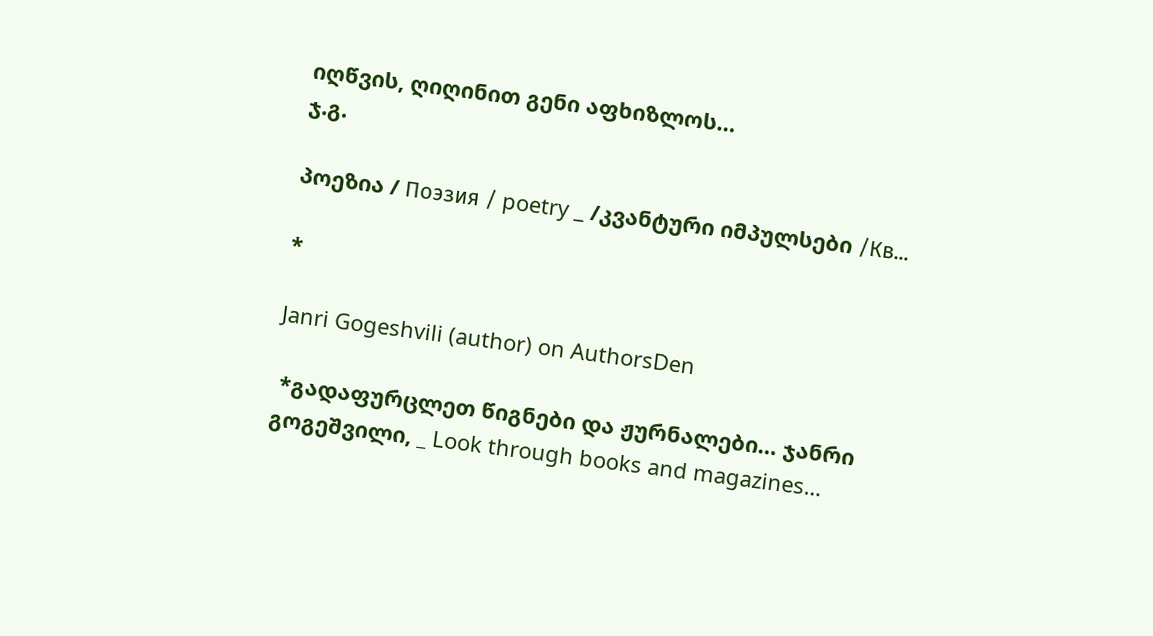იღწვის, ღიღინით გენი აფხიზლოს…
ჯ.გ.

პოეზია / Поэзия / poetry _ /კვანტური იმპულსები /Кв...

*

Janri Gogeshvili (author) on AuthorsDen

 *გადაფურცლეთ წიგნები და ჟურნალები… ჯანრი გოგეშვილი, _ Look through books and magazines…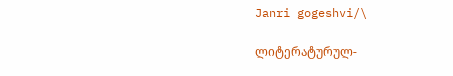Janri gogeshvi/\

ლიტერატურულ-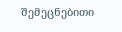შემეცნებითი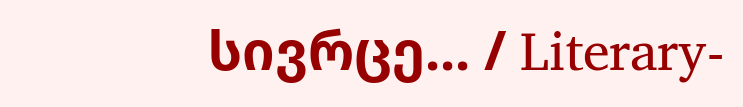სივრცე... / Literary-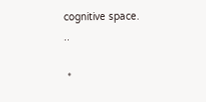cognitive space.
..

 *